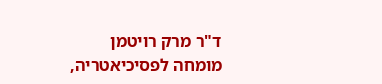ד"ר מרק רויטמן
מומחה לפסיכיאטריה,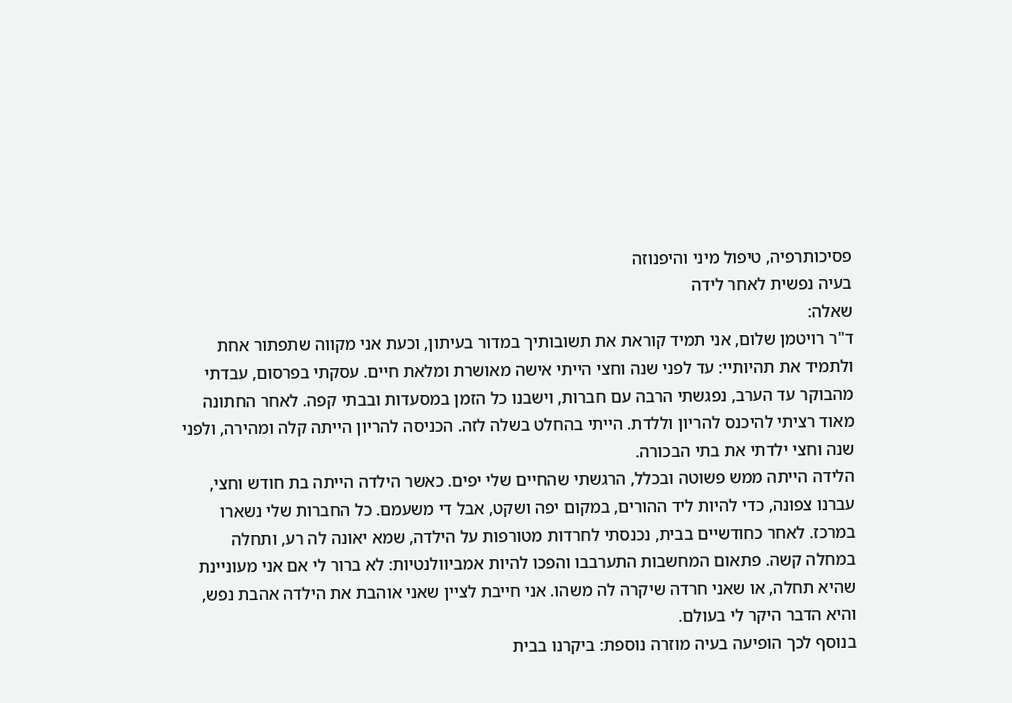פסיכותרפיה, טיפול מיני והיפנוזה
בעיה נפשית לאחר לידה
שאלה:
ד"ר רויטמן שלום, אני תמיד קוראת את תשובותיך במדור בעיתון, וכעת אני מקווה שתפתור אחת ולתמיד את תהיותיי: עד לפני שנה וחצי הייתי אישה מאושרת ומלאת חיים. עסקתי בפרסום, עבדתי מהבוקר עד הערב, נפגשתי הרבה עם חברות, וישבנו כל הזמן במסעדות ובבתי קפה. לאחר החתונה מאוד רציתי להיכנס להריון וללדת. הייתי בהחלט בשלה לזה. הכניסה להריון הייתה קלה ומהירה, ולפני שנה וחצי ילדתי את בתי הבכורה.
הלידה הייתה ממש פשוטה ובכלל, הרגשתי שהחיים שלי יפים. כאשר הילדה הייתה בת חודש וחצי, עברנו צפונה, כדי להיות ליד ההורים, במקום יפה ושקט, אבל די משעמם. כל החברות שלי נשארו במרכז. לאחר כחודשיים בבית, נכנסתי לחרדות מטורפות על הילדה, שמא יאונה לה רע, ותחלה במחלה קשה. פתאום המחשבות התערבבו והפכו להיות אמביוולנטיות: לא ברור לי אם אני מעוניינת שהיא תחלה, או שאני חרדה שיקרה לה משהו. אני חייבת לציין שאני אוהבת את הילדה אהבת נפש, והיא הדבר היקר לי בעולם.
בנוסף לכך הופיעה בעיה מוזרה נוספת: ביקרנו בבית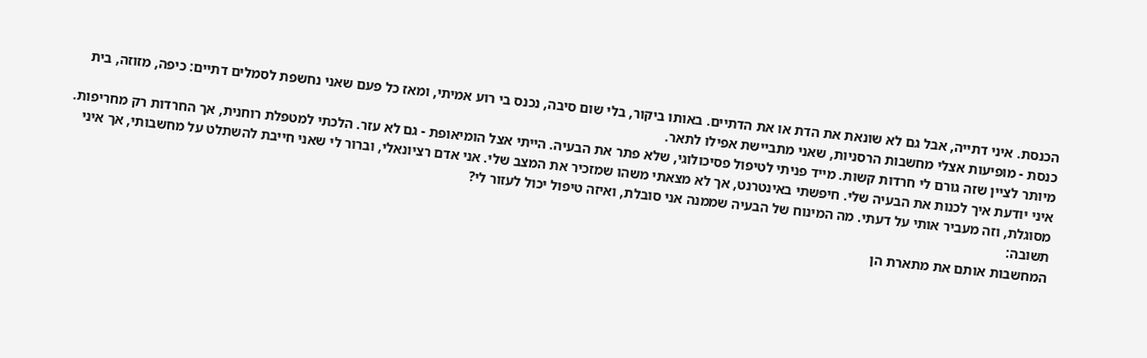הכנסת. איני דתייה, אבל גם לא שונאת את הדת או את הדתיים. באותו ביקור, בלי שום סיבה, נכנס בי רוע אמיתי, ומאז כל פעם שאני נחשפת לסמלים דתיים: כיפה, מזוזה, בית כנסת - מופיעות אצלי מחשבות הרסניות, שאני מתביישת אפילו לתאר.
מיותר לציין שזה גורם לי חרדות קשות. מייד פניתי לטיפול פסיכולוגי, שלא פתר את הבעיה. הייתי אצל הומיאופת - גם לא עזר. הלכתי למטפלת רוחנית, אך החרדות רק מחריפות. איני יודעת איך לכנות את הבעיה שלי. חיפשתי באינטרנט, אך לא מצאתי משהו שמזכיר את המצב שלי. אני אדם רציונאלי, וברור לי שאני חייבת להשתלט על מחשבותי, אך איני מסוגלת, וזה מעביר אותי על דעתי. מה המינוח של הבעיה שממנה אני סובלת, ואיזה טיפול יכול לעזור לי?
תשובה:
המחשבות אותם את מתארת הן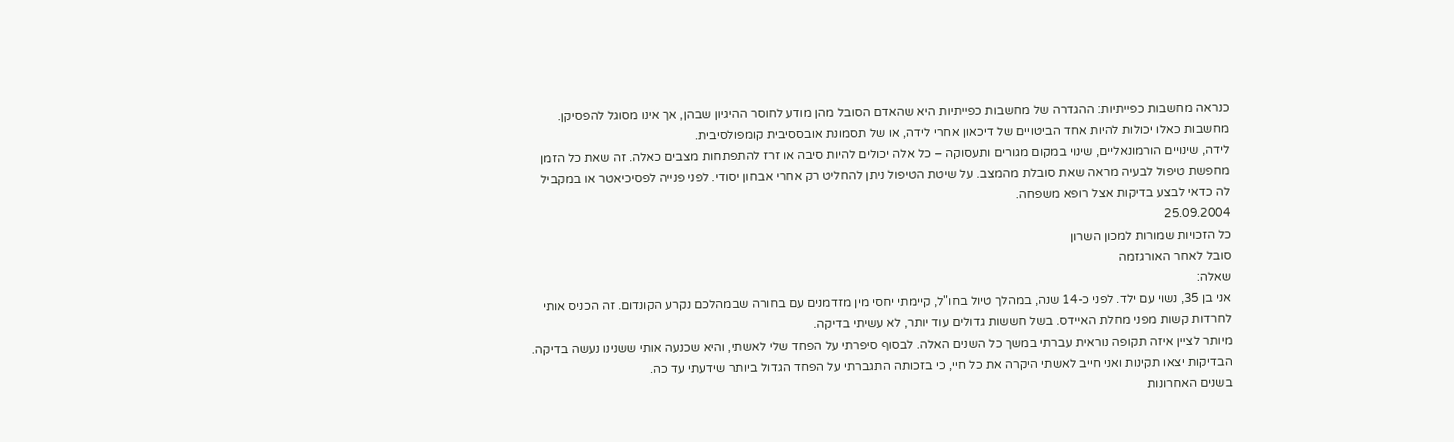כנראה מחשבות כפייתיות: ההגדרה של מחשבות כפייתיות היא שהאדם הסובל מהן מודע לחוסר ההיגיון שבהן, אך אינו מסוגל להפסיקן. מחשבות כאלו יכולות להיות אחד הביטויים של דיכאון אחרי לידה, או של תסמונת אובססיבית קומפולסיבית.
לידה, שינויים הורמונאליים, שינוי במקום מגורים ותעסוקה – כל אלה יכולים להיות סיבה או זרז להתפתחות מצבים כאלה. זה שאת כל הזמן מחפשת טיפול לבעיה מראה שאת סובלת מהמצב. על שיטת הטיפול ניתן להחליט רק אחרי אבחון יסודי. לפני פנייה לפסיכיאטר או במקביל לה כדאי לבצע בדיקות אצל רופא משפחה.
25.09.2004
כל הזכויות שמורות למכון השרון
סובל לאחר האורגזמה
שאלה:
אני בן 35, נשוי עם ילד. לפני כ-14 שנה, במהלך טיול בחו"ל, קיימתי יחסי מין מזדמנים עם בחורה שבמהלכם נקרע הקונדום. זה הכניס אותי לחרדות קשות מפני מחלת האיידס. בשל חששות גדולים עוד יותר, לא עשיתי בדיקה.
מיותר לציין איזה תקופה נוראית עברתי במשך כל השנים האלה. לבסוף סיפרתי על הפחד שלי לאשתי, והיא שכנעה אותי ששנינו נעשה בדיקה. הבדיקות יצאו תקינות ואני חייב לאשתי היקרה את כל חיי, כי בזכותה התגברתי על הפחד הגדול ביותר שידעתי עד כה.
בשנים האחרונות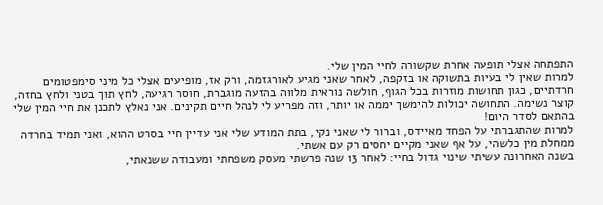התפתחה אצלי תופעה אחרת שקשורה לחיי המין שלי.
למרות שאין לי בעיות בתשוקה או בזקפה, לאחר שאני מגיע לאורגזמה, ורק אז, מופיעים אצלי כל מיני סימפטומים חרדתיים, כגון תחושות מוזרות בכל הגוף, חולשה נוראית מלווה בהזעה מוגברת, חוסר רגיעה, לחץ תוך בטני ולחץ בחזה, קוצר נשימה. התחושה יכולות להימשך יממה או יותר, וזה מפריע לי לנהל חיים תקינים. אני נאלץ לתכנן את חיי המין שלי בהתאם לסדר היום!
למרות שהתגברתי על הפחד מאיידס, וברור לי שאני נקי, בתת המודע שלי אני עדיין חיי בסרט ההוא, ואני תמיד בחרדה ממחלת מין כלשהי, על אף שאני מקיים יחסים רק עם אשתי.
בשנה האחרונה עשיתי שינוי גדול בחיי: לאחר 13 שנה פרשתי מעסק משפחתי ומעבודה ששנאתי,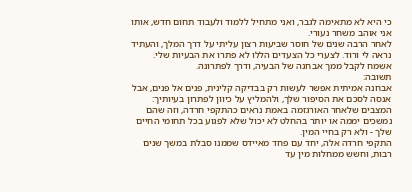כי היא לא מתאימה לגבר, ואני מתחיל ללמוד ולעבוד תחום חדש, אותו אני אוהב משחר נעורי.
לאחר הרבה שנים של חוסר שביעות רצון עליתי על דרך המלך, והעתיד נראה לי ורוד. לצערי כל הצעדים הללו לא פתרו את הבעיות שלי. אשמח לקבל ממך אבחנה של הבעיה, ודרך לפתרונה.
תשובה:
אבחנה אמיתית אפשר לעשות רק בבדיקה קלינית, פנים אל פנים, אבל אנסה לסכם את הסיפור שלך, ולהמליץ על כיוון לפתרון בעיותיך: המצבים שלאחר האורגזמה באמת נראים כהתקפי חרדה, וזה שהם נמשכים יממה או יותר בהחלט לא יכול שלא לפגוע בכל תחומי החיים שלך - ולא רק בחיי המין.
התקפי חרדה אלה, יחד עם פחד מאיידס שממנו סבלת במשך שנים רבות, וחשש ממחלות מין עד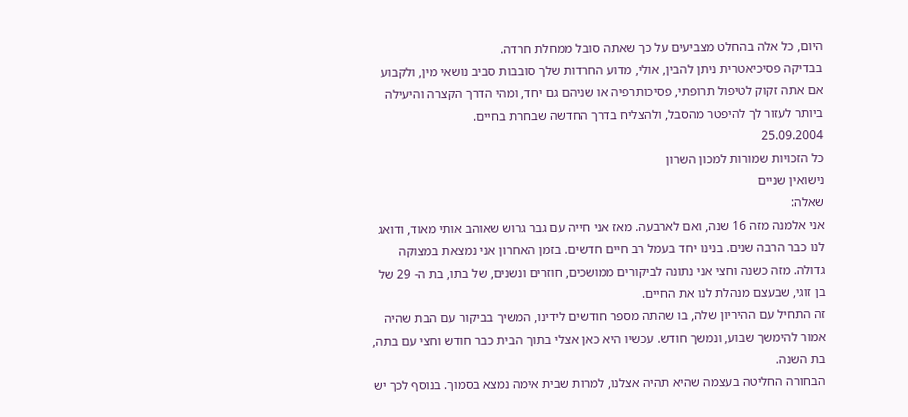היום, כל אלה בהחלט מצביעים על כך שאתה סובל ממחלת חרדה.
בבדיקה פסיכיאטרית ניתן להבין, אולי, מדוע החרדות שלך סובבות סביב נושאי מין, ולקבוע אם אתה זקוק לטיפול תרופתי, פסיכותרפיה או שניהם גם יחד, ומהי הדרך הקצרה והיעילה ביותר לעזור לך להיפטר מהסבל, ולהצליח בדרך החדשה שבחרת בחיים.
25.09.2004
כל הזכויות שמורות למכון השרון
נישואין שניים
שאלה:
אני אלמנה מזה 16 שנה, ואם לארבעה. מאז אני חייה עם גבר גרוש שאוהב אותי מאוד, ודואג לנו כבר הרבה שנים. בנינו יחד בעמל רב חיים חדשים. בזמן האחרון אני נמצאת במצוקה גדולה. מזה כשנה וחצי אני נתונה לביקורים ממושכים, חוזרים ונשנים, של בתו, בת ה- 29 של בן זוגי, שבעצם מנהלת לנו את החיים.
זה התחיל עם ההיריון שלה, בו שהתה מספר חודשים לידינו, המשיך בביקור עם הבת שהיה אמור להימשך שבוע, ונמשך חודש. עכשיו היא כאן אצלי בתוך הבית כבר חודש וחצי עם בתה, בת השנה.
הבחורה החליטה בעצמה שהיא תהיה אצלנו, למרות שבית אימה נמצא בסמוך. בנוסף לכך יש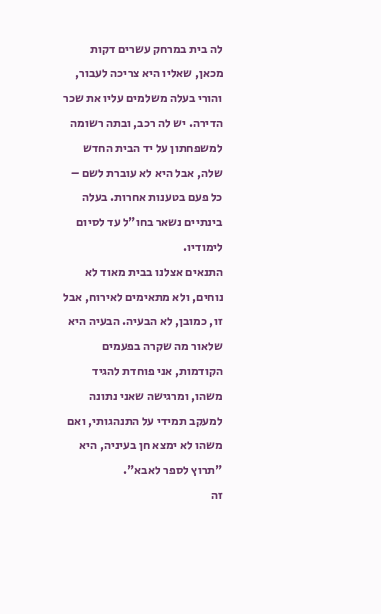לה בית במרחק עשרים דקות מכאן, שאליו היא צריכה לעבור, והורי בעלה משלמים עליו את שכר הדירה. יש לה רכב, ובתה רשומה למשפחתון על יד הבית החדש שלה, אבל היא לא עוברת לשם – כל פעם בטענות אחרות. בעלה בינתיים נשאר בחו"ל עד לסיום לימודיו.
התנאים אצלנו בבית מאוד לא נוחים, ולא מתאימים לאירוח, אבל זו, כמובן, לא הבעיה. הבעיה היא שלאור מה שקרה בפעמים הקודמות, אני פוחדת להגיד משהו, ומרגישה שאני נתונה למעקב תמידי על התנהגותי, ואם משהו לא ימצא חן בעיניה, היא "תרוץ לספר לאבא".
זה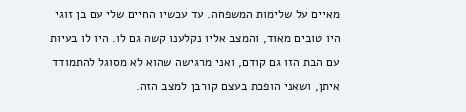מאיים על שלימות המשפחה. עד עכשיו החיים שלי עם בן זוגי היו טובים מאוד, והמצב אליו נקלענו קשה גם לו. היו לו בעיות עם הבת הזו גם קודם, ואני מרגישה שהוא לא מסוגל להתמודד איתן, ושאני הופכת בעצם קורבן למצב הזה.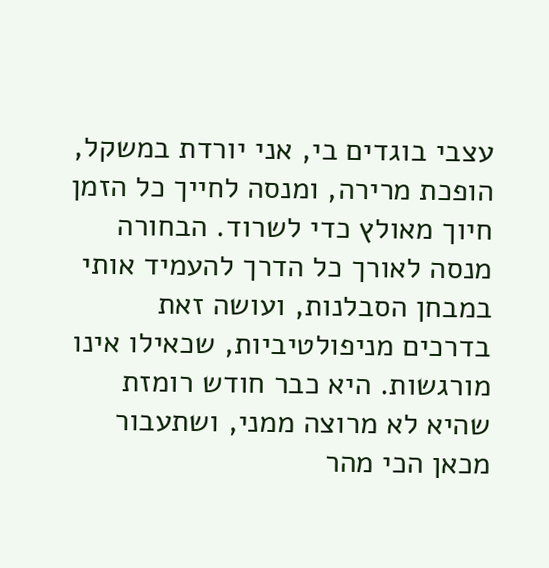עצבי בוגדים בי, אני יורדת במשקל, הופכת מרירה, ומנסה לחייך כל הזמן חיוך מאולץ כדי לשרוד. הבחורה מנסה לאורך כל הדרך להעמיד אותי במבחן הסבלנות, ועושה זאת בדרכים מניפולטיביות, שכאילו אינו מורגשות. היא כבר חודש רומזת שהיא לא מרוצה ממני, ושתעבור מכאן הכי מהר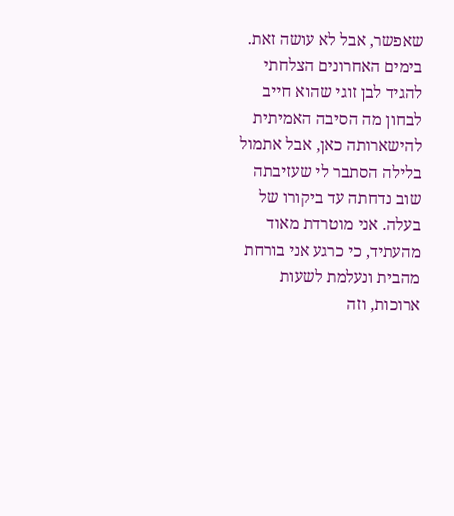שאפשר, אבל לא עושה זאת.
בימים האחרונים הצלחתי להגיד לבן זוגי שהוא חייב לבחון מה הסיבה האמיתית להישארותה כאן, אבל אתמול בלילה הסתבר לי שעזיבתה שוב נדחתה עד ביקורו של בעלה. אני מוטרדת מאוד מהעתיד, כי כרגע אני בורחת מהבית ונעלמת לשעות ארוכות, וזה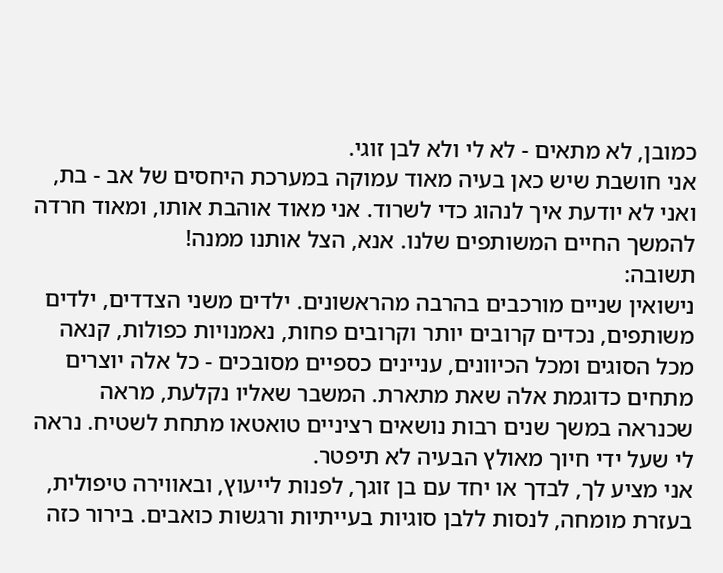כמובן, לא מתאים - לא לי ולא לבן זוגי.
אני חושבת שיש כאן בעיה מאוד עמוקה במערכת היחסים של אב - בת, ואני לא יודעת איך לנהוג כדי לשרוד. אני מאוד אוהבת אותו, ומאוד חרדה להמשך החיים המשותפים שלנו. אנא, הצל אותנו ממנה!
תשובה:
נישואין שניים מורכבים בהרבה מהראשונים. ילדים משני הצדדים, ילדים משותפים, נכדים קרובים יותר וקרובים פחות, נאמנויות כפולות, קנאה מכל הסוגים ומכל הכיוונים, עניינים כספיים מסובכים - כל אלה יוצרים מתחים כדוגמת אלה שאת מתארת. המשבר שאליו נקלעת, מראה שכנראה במשך שנים רבות נושאים רציניים טואטאו מתחת לשטיח. נראה לי שעל ידי חיוך מאולץ הבעיה לא תיפטר.
אני מציע לך, לבדך או יחד עם בן זוגך, לפנות לייעוץ, ובאווירה טיפולית, בעזרת מומחה, לנסות ללבן סוגיות בעייתיות ורגשות כואבים. בירור כזה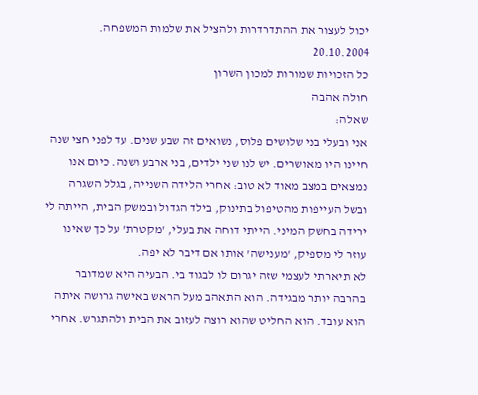יכול לעצור את ההתדרדרות ולהציל את שלמות המשפחה.
20.10.2004
כל הזכויות שמורות למכון השרון
חולה אהבה
שאלה:
אני ובעלי בני שלושים פלוס, נשואים זה שבע שנים. עד לפני חצי שנה חיינו היו מאושרים. יש לנו שני ילדים, בני ארבע ושנה. כיום אנו נמצאים במצב מאוד לא טוב: אחרי הלידה השנייה, בגלל השגרה ובשל העייפות מהטיפול בתינוק, בילד הגדול ובמשק הבית, הייתה לי ירידה בחשק המיני. הייתי דוחה את בעלי, 'מקטרת' על כך שאינו עוזר לי מספיק, 'מענישה' אותו אם דיבר לא יפה.
לא תיארתי לעצמי שזה יגרום לו לבגוד בי. הבעיה היא שמדובר בהרבה יותר מבגידה. הוא התאהב מעל הראש באישה גרושה איתה הוא עובד. הוא החליט שהוא רוצה לעזוב את הבית ולהתגרש. אחרי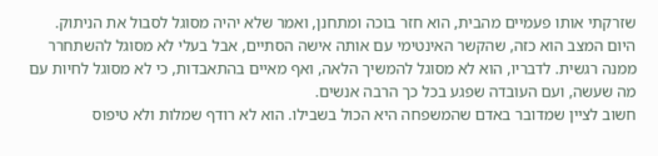שזרקתי אותו פעמיים מהבית, הוא חזר בוכה ומתחנן, ואמר שלא יהיה מסוגל לסבול את הניתוק.
היום המצב הוא כזה, שהקשר האינטימי עם אותה אישה הסתיים, אבל בעלי לא מסוגל להשתחרר ממנה רגשית. לדבריו, הוא לא מסוגל להמשיך הלאה, ואף מאיים בהתאבדות, כי לא מסוגל לחיות עם מה שעשה, ועם העובדה שפגע בכל כך הרבה אנשים.
חשוב לציין שמדובר באדם שהמשפחה היא הכול בשבילו. הוא לא רודף שמלות ולא טיפוס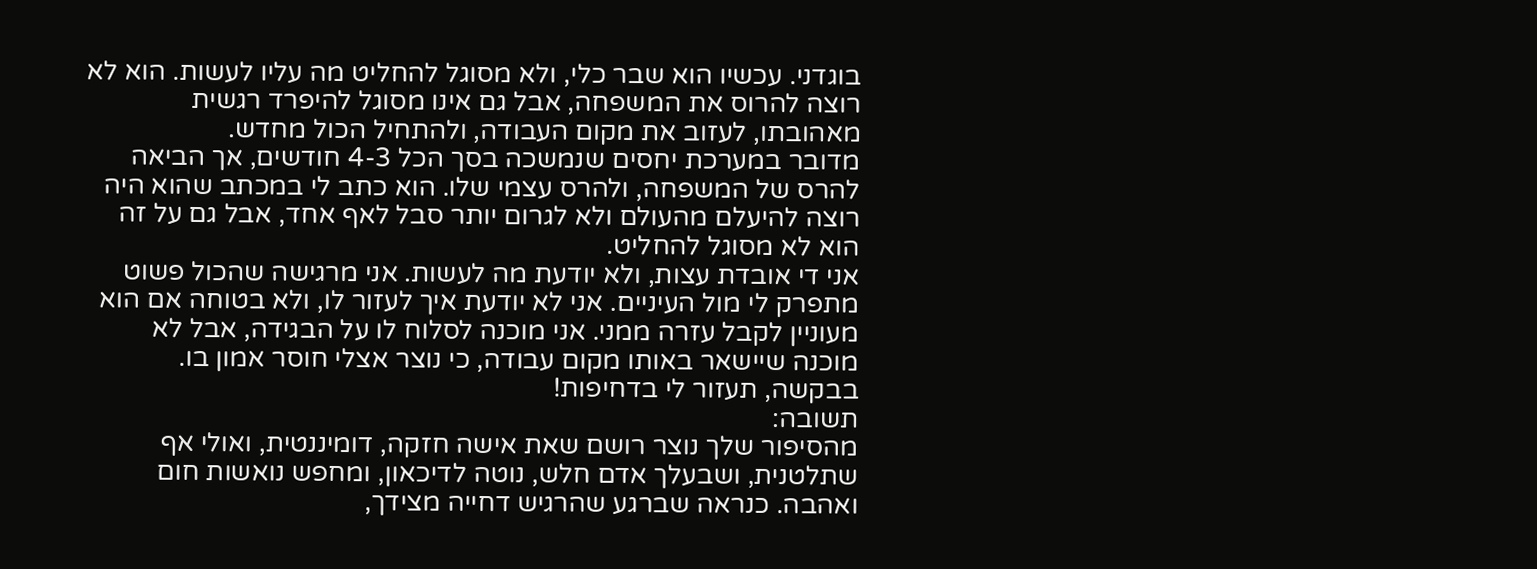בוגדני. עכשיו הוא שבר כלי, ולא מסוגל להחליט מה עליו לעשות. הוא לא רוצה להרוס את המשפחה, אבל גם אינו מסוגל להיפרד רגשית מאהובתו, לעזוב את מקום העבודה, ולהתחיל הכול מחדש.
מדובר במערכת יחסים שנמשכה בסך הכל 4-3 חודשים, אך הביאה להרס של המשפחה, ולהרס עצמי שלו. הוא כתב לי במכתב שהוא היה רוצה להיעלם מהעולם ולא לגרום יותר סבל לאף אחד, אבל גם על זה הוא לא מסוגל להחליט.
אני די אובדת עצות, ולא יודעת מה לעשות. אני מרגישה שהכול פשוט מתפרק לי מול העיניים. אני לא יודעת איך לעזור לו, ולא בטוחה אם הוא מעוניין לקבל עזרה ממני. אני מוכנה לסלוח לו על הבגידה, אבל לא מוכנה שיישאר באותו מקום עבודה, כי נוצר אצלי חוסר אמון בו. בבקשה, תעזור לי בדחיפות!
תשובה:
מהסיפור שלך נוצר רושם שאת אישה חזקה, דומיננטית, ואולי אף שתלטנית, ושבעלך אדם חלש, נוטה לדיכאון, ומחפש נואשות חום ואהבה. כנראה שברגע שהרגיש דחייה מצידך,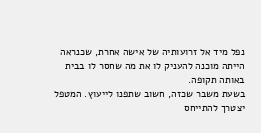נפל מיד אל זרועותיה של אישה אחרת, שכנראה הייתה מוכנה להעניק לו את מה שחסר לו בבית באותה תקופה.
בשעת משבר שכזה, חשוב שתפנו לייעוץ. המטפל יצטרך להתייחס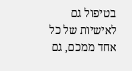בטיפול גם לאישיות של כל אחד ממכם, גם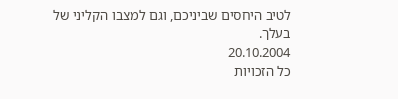לטיב היחסים שביניכם, וגם למצבו הקליני של בעלך.
20.10.2004
כל הזכויות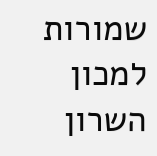שמורות למכון השרון